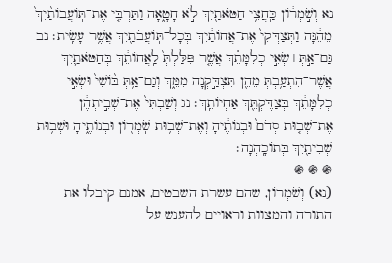נא וְשֹׁ֣מְר֔וֹן כַּֽחֲצִ֥י חַטֹּאתַ֖יִךְ לֹ֣א חָטָ֑אָה וַתַּרְבִּ֤י אֶת־תּֽוֹעֲבוֹתַ֨יִךְ֙ מֵהֵ֔נָּה וַתְּצַדְּקִי֙ אֶת־אֲחוֹתַ֔יִךְ בְּכָל־תּֽוֹעֲבֹתַ֖יִךְ אֲשֶׁ֥ר עָשִֽׂית׃ נב גַּם־אַ֣תְּ ׀ שְׂאִ֣י כְלִמָּתֵ֗ךְ אֲשֶׁ֤ר פִּלַּלְתְּ֙ לַֽאֲחוֹתֵ֔ךְ בְּחַטֹּאתַ֛יִךְ אֲשֶׁר־הִתְעַ֥בְתְּ מֵהֵ֖ן תִּצְדַּ֣קְנָה מִמֵּ֑ךְ וְגַם־אַ֥תְּ בּ֨וֹשִׁי֙ וּשְׂאִ֣י כְלִמָּתֵ֔ךְ בְּצַדֶּקְתֵּ֖ךְ אַחְיוֹתֵֽךְ׃ נג וְשַׁבְתִּי֙ אֶת־שְׁבִ֣יתְהֶ֔ן אֶת־שְׁב֤וּת סְדֹם֙ וּבְנוֹתֶ֔יהָ וְאֶת־שְׁב֥וּת שֹֽׁמְר֖וֹן וּבְנוֹתֶ֑יהָ וּשְׁב֥וּת שְׁבִיתַ֖יִךְ בְּתוֹכָֽהְנָה׃
֍ ֍ ֍
(נא) וְשֹׁמְרוֹן, שהם עשרת השבטים, אמנם קיבלו את התורה והמצוות וראויים להענש על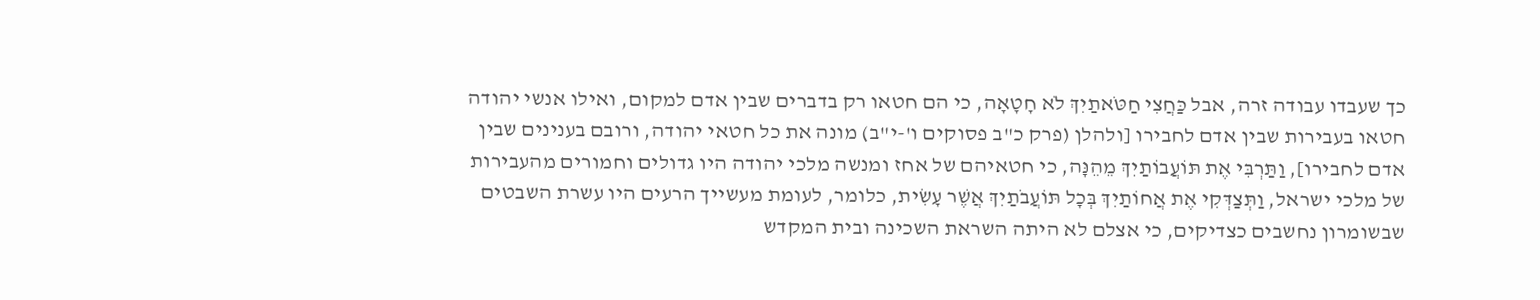כך שעבדו עבודה זרה, אבל כַּחֲצִי חַטֹּאתַיִךְ לֹא חָטָאָה, כי הם חטאו רק בדברים שבין אדם למקום, ואילו אנשי יהודה חטאו בעבירות שבין אדם לחבירו [ולהלן (פרק כ"ב פסוקים ו'-י"ב) מונה את כל חטאי יהודה, ורובם בענינים שבין אדם לחבירו], וַתַּרְבִּי אֶת תּוֹעֲבוֹתַיִךְ מֵהֵנָּה, כי חטאיהם של אחז ומנשה מלכי יהודה היו גדולים וחמורים מהעבירות של מלכי ישראל, וַתְּצַדְּקִי אֶת אֲחוֹתַיִךְ בְּכָל תּוֹעֲבֹתַיִךְ אֲשֶׁר עָשִׂית, כלומר, לעומת מעשייך הרעים היו עשרת השבטים שבשומרון נחשבים כצדיקים, כי אצלם לא היתה השראת השכינה ובית המקדש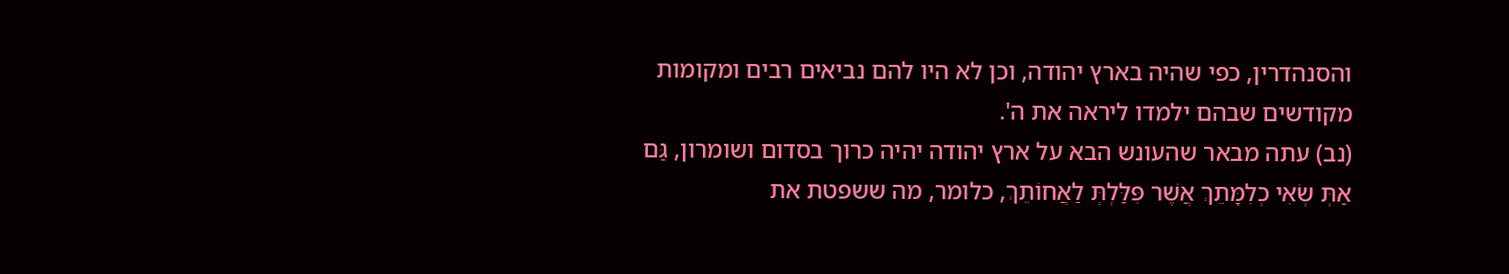והסנהדרין, כפי שהיה בארץ יהודה, וכן לא היו להם נביאים רבים ומקומות מקודשים שבהם ילמדו ליראה את ה'.
(נב) עתה מבאר שהעונש הבא על ארץ יהודה יהיה כרוך בסדום ושומרון, גַּם אַתְּ שְׂאִי כְלִמָּתֵךְ אֲשֶׁר פִּלַּלְתְּ לַאֲחוֹתֵךְ, כלומר, מה ששפטת את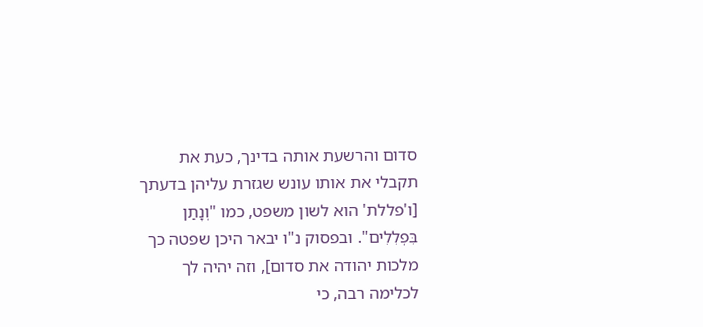סדום והרשעת אותה בדינך, כעת את תקבלי את אותו עונש שגזרת עליהן בדעתך [ו'פללת' הוא לשון משפט, כמו "וְנָתַן בִּפְלִלִים". ובפסוק נ"ו יבאר היכן שפטה כך מלכות יהודה את סדום], וזה יהיה לך לכלימה רבה, כי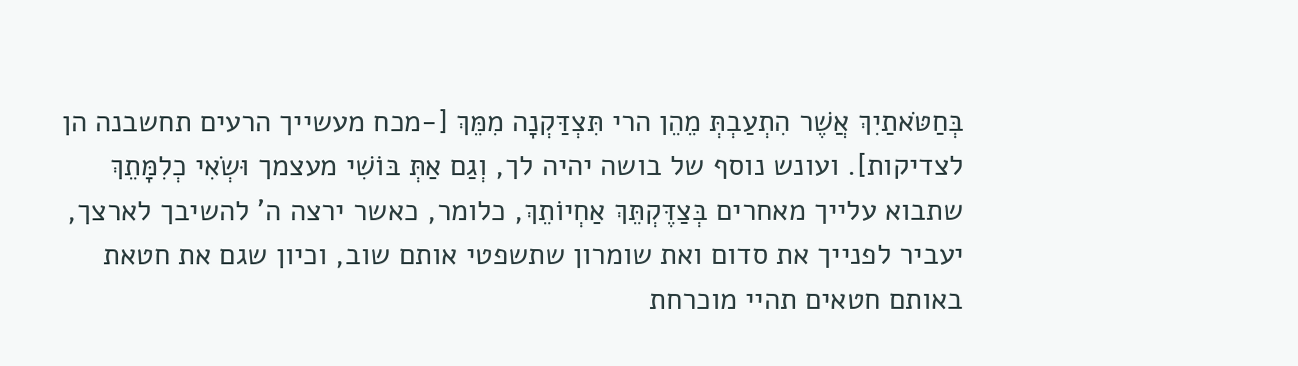בְּחַטֹּאתַיִךְ אֲשֶׁר הִתְעַבְתְּ מֵהֵן הרי תִּצְדַּקְנָה מִמֵּךְ [-מכח מעשייך הרעים תחשבנה הן לצדיקות]. ועונש נוסף של בושה יהיה לך, וְגַם אַתְּ בּוֹשִׁי מעצמך וּשְׂאִי כְלִמָּתֵךְ שתבוא עלייך מאחרים בְּצַדֶּקְתֵּךְ אַחְיוֹתֵךְ, כלומר, כאשר ירצה ה' להשיבך לארצך, יעביר לפנייך את סדום ואת שומרון שתשפטי אותם שוב, וכיון שגם את חטאת באותם חטאים תהיי מוכרחת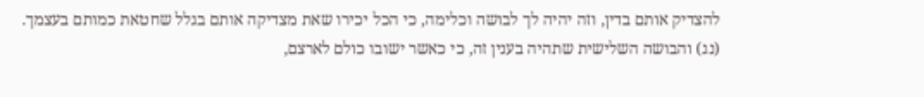להצדיק אותם בדין, וזה יהיה לך לבושה וכלימה, כי הכל יכירו שאת מצדיקה אותם בגלל שחטאת כמותם בעצמך.
(נג) והבושה השלישית שתהיה בענין זה, כי כאשר ישובו כולם לארצם,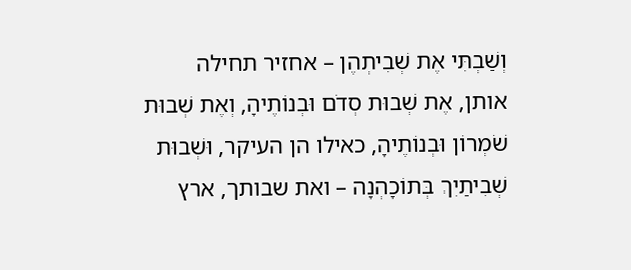וְשַׁבְתִּי אֶת שְׁבִיתְהֶן – אחזיר תחילה אותן, אֶת שְׁבוּת סְדֹם וּבְנוֹתֶיהָ, וְאֶת שְׁבוּת שֹׁמְרוֹן וּבְנוֹתֶיהָ, כאילו הן העיקר, וּשְׁבוּת שְׁבִיתַיִךְ בְּתוֹכָהְנָה – ואת שבותך, ארץ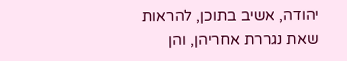יהודה, אשיב בתוכן, להראות שאת נגררת אחריהן, והן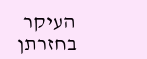העיקר בחזרתן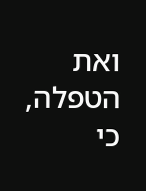ואת הטפלה, כי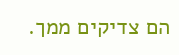הם צדיקים ממך.